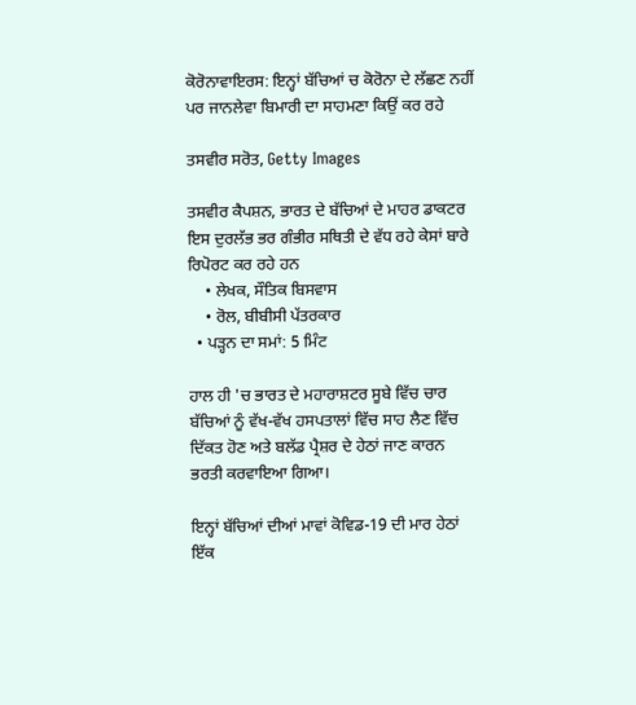ਕੋਰੋਨਾਵਾਇਰਸ: ਇਨ੍ਹਾਂ ਬੱਚਿਆਂ ਚ ਕੋਰੋਨਾ ਦੇ ਲੱਛਣ ਨਹੀਂ ਪਰ ਜਾਨਲੇਵਾ ਬਿਮਾਰੀ ਦਾ ਸਾਹਮਣਾ ਕਿਉਂ ਕਰ ਰਹੇ

ਤਸਵੀਰ ਸਰੋਤ, Getty Images

ਤਸਵੀਰ ਕੈਪਸ਼ਨ, ਭਾਰਤ ਦੇ ਬੱਚਿਆਂ ਦੇ ਮਾਹਰ ਡਾਕਟਰ ਇਸ ਦੁਰਲੱਭ ਭਰ ਗੰਭੀਰ ਸਥਿਤੀ ਦੇ ਵੱਧ ਰਹੇ ਕੇਸਾਂ ਬਾਰੇ ਰਿਪੋਰਟ ਕਰ ਰਹੇ ਹਨ
    • ਲੇਖਕ, ਸੌਤਿਕ ਬਿਸਵਾਸ
    • ਰੋਲ, ਬੀਬੀਸੀ ਪੱਤਰਕਾਰ
  • ਪੜ੍ਹਨ ਦਾ ਸਮਾਂ: 5 ਮਿੰਟ

ਹਾਲ ਹੀ 'ਚ ਭਾਰਤ ਦੇ ਮਹਾਰਾਸ਼ਟਰ ਸੂਬੇ ਵਿੱਚ ਚਾਰ ਬੱਚਿਆਂ ਨੂੰ ਵੱਖ-ਵੱਖ ਹਸਪਤਾਲਾਂ ਵਿੱਚ ਸਾਹ ਲੈਣ ਵਿੱਚ ਦਿੱਕਤ ਹੋਣ ਅਤੇ ਬਲੱਡ ਪ੍ਰੈਸ਼ਰ ਦੇ ਹੇਠਾਂ ਜਾਣ ਕਾਰਨ ਭਰਤੀ ਕਰਵਾਇਆ ਗਿਆ।

ਇਨ੍ਹਾਂ ਬੱਚਿਆਂ ਦੀਆਂ ਮਾਵਾਂ ਕੋਵਿਡ-19 ਦੀ ਮਾਰ ਹੇਠਾਂ ਇੱਕ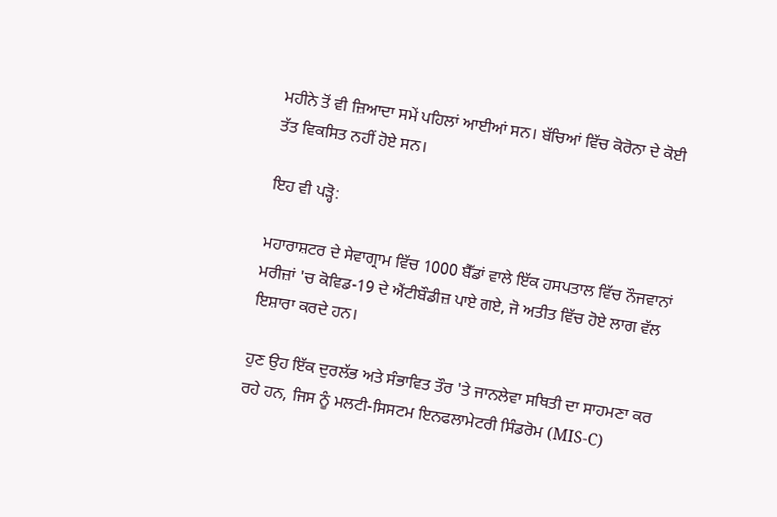ਮਹੀਨੇ ਤੋਂ ਵੀ ਜ਼ਿਆਦਾ ਸਮੇਂ ਪਹਿਲਾਂ ਆਈਆਂ ਸਨ। ਬੱਚਿਆਂ ਵਿੱਚ ਕੋਰੋਨਾ ਦੇ ਕੋਈ ਤੱਤ ਵਿਕਸਿਤ ਨਹੀਂ ਹੋਏ ਸਨ।

ਇਹ ਵੀ ਪੜ੍ਹੋ:

ਮਹਾਰਾਸ਼ਟਰ ਦੇ ਸੇਵਾਗ੍ਰਾਮ ਵਿੱਚ 1000 ਬੈੱਡਾਂ ਵਾਲੇ ਇੱਕ ਹਸਪਤਾਲ ਵਿੱਚ ਨੌਜਵਾਨਾਂ ਮਰੀਜ਼ਾਂ 'ਚ ਕੋਵਿਡ-19 ਦੇ ਐਂਟੀਬੌਡੀਜ਼ ਪਾਏ ਗਏ, ਜੋ ਅਤੀਤ ਵਿੱਚ ਹੋਏ ਲਾਗ ਵੱਲ ਇਸ਼ਾਰਾ ਕਰਦੇ ਹਨ।

ਹੁਣ ਉਹ ਇੱਕ ਦੁਰਲੱਭ ਅਤੇ ਸੰਭਾਵਿਤ ਤੌਰ 'ਤੇ ਜਾਨਲੇਵਾ ਸਥਿਤੀ ਦਾ ਸਾਹਮਣਾ ਕਰ ਰਹੇ ਹਨ, ਜਿਸ ਨੂੰ ਮਲਟੀ-ਸਿਸਟਮ ਇਨਫਲਾਮੇਟਰੀ ਸਿੰਡਰੋਮ (MIS-C)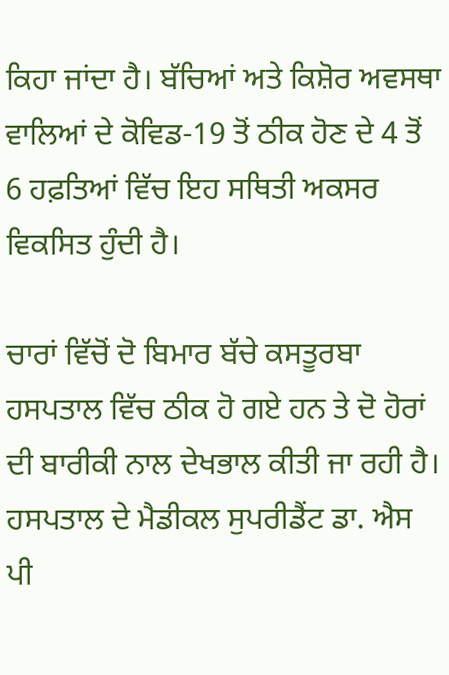ਕਿਹਾ ਜਾਂਦਾ ਹੈ। ਬੱਚਿਆਂ ਅਤੇ ਕਿਸ਼ੋਰ ਅਵਸਥਾ ਵਾਲਿਆਂ ਦੇ ਕੋਵਿਡ-19 ਤੋਂ ਠੀਕ ਹੋਣ ਦੇ 4 ਤੋਂ 6 ਹਫ਼ਤਿਆਂ ਵਿੱਚ ਇਹ ਸਥਿਤੀ ਅਕਸਰ ਵਿਕਸਿਤ ਹੁੰਦੀ ਹੈ।

ਚਾਰਾਂ ਵਿੱਚੋਂ ਦੋ ਬਿਮਾਰ ਬੱਚੇ ਕਸਤੂਰਬਾ ਹਸਪਤਾਲ ਵਿੱਚ ਠੀਕ ਹੋ ਗਏ ਹਨ ਤੇ ਦੋ ਹੋਰਾਂ ਦੀ ਬਾਰੀਕੀ ਨਾਲ ਦੇਖਭਾਲ ਕੀਤੀ ਜਾ ਰਹੀ ਹੈ। ਹਸਪਤਾਲ ਦੇ ਮੈਡੀਕਲ ਸੁਪਰੀਡੈਂਟ ਡਾ. ਐਸ ਪੀ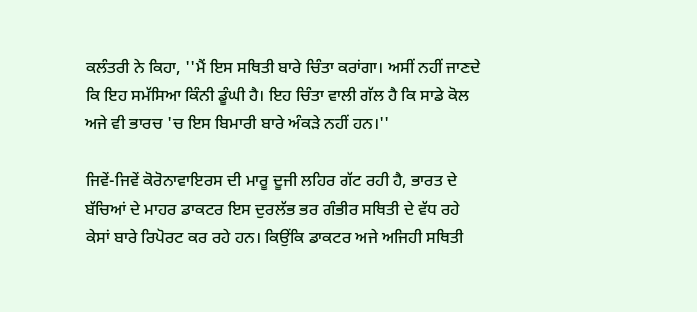ਕਲੰਤਰੀ ਨੇ ਕਿਹਾ, ''ਮੈਂ ਇਸ ਸਥਿਤੀ ਬਾਰੇ ਚਿੰਤਾ ਕਰਾਂਗਾ। ਅਸੀਂ ਨਹੀਂ ਜਾਣਦੇ ਕਿ ਇਹ ਸਮੱਸਿਆ ਕਿੰਨੀ ਡੂੰਘੀ ਹੈ। ਇਹ ਚਿੰਤਾ ਵਾਲੀ ਗੱਲ ਹੈ ਕਿ ਸਾਡੇ ਕੋਲ ਅਜੇ ਵੀ ਭਾਰਚ 'ਚ ਇਸ ਬਿਮਾਰੀ ਬਾਰੇ ਅੰਕੜੇ ਨਹੀਂ ਹਨ।''

ਜਿਵੇਂ-ਜਿਵੇਂ ਕੋਰੋਨਾਵਾਇਰਸ ਦੀ ਮਾਰੂ ਦੂਜੀ ਲਹਿਰ ਗੱਟ ਰਹੀ ਹੈ, ਭਾਰਤ ਦੇ ਬੱਚਿਆਂ ਦੇ ਮਾਹਰ ਡਾਕਟਰ ਇਸ ਦੁਰਲੱਭ ਭਰ ਗੰਭੀਰ ਸਥਿਤੀ ਦੇ ਵੱਧ ਰਹੇ ਕੇਸਾਂ ਬਾਰੇ ਰਿਪੋਰਟ ਕਰ ਰਹੇ ਹਨ। ਕਿਉਂਕਿ ਡਾਕਟਰ ਅਜੇ ਅਜਿਹੀ ਸਥਿਤੀ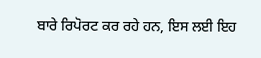ਬਾਰੇ ਰਿਪੋਰਟ ਕਰ ਰਹੇ ਹਨ, ਇਸ ਲਈ ਇਹ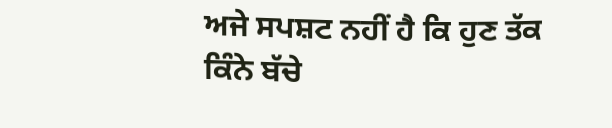ਅਜੇ ਸਪਸ਼ਟ ਨਹੀਂ ਹੈ ਕਿ ਹੁਣ ਤੱਕ ਕਿੰਨੇ ਬੱਚੇ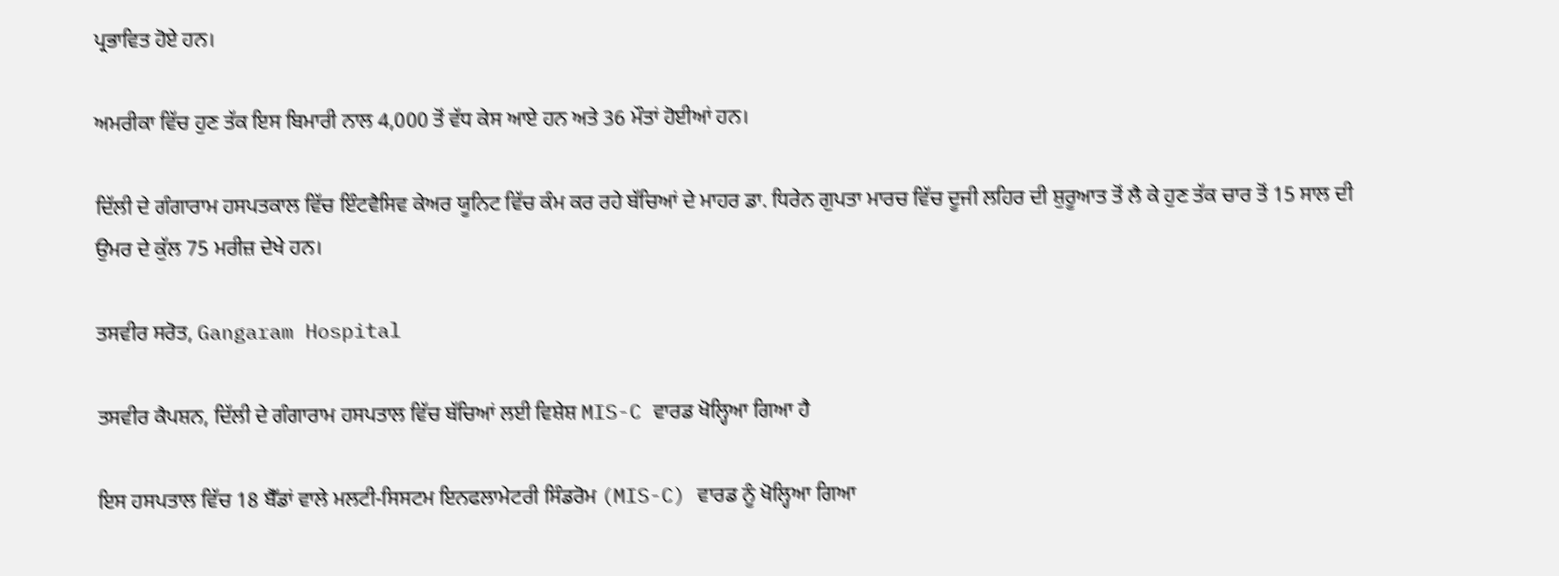ਪ੍ਰਭਾਵਿਤ ਹੋਏ ਹਨ।

ਅਮਰੀਕਾ ਵਿੱਚ ਹੁਣ ਤੱਕ ਇਸ ਬਿਮਾਰੀ ਨਾਲ 4,000 ਤੋਂ ਵੱਧ ਕੇਸ ਆਏ ਹਨ ਅਤੇ 36 ਮੌਤਾਂ ਹੋਈਆਂ ਹਨ।

ਦਿੱਲੀ ਦੇ ਗੰਗਾਰਾਮ ਹਸਪਤਕਾਲ ਵਿੱਚ ਇੰਟਵੈਸਿਵ ਕੇਅਰ ਯੂਨਿਟ ਵਿੱਚ ਕੰਮ ਕਰ ਰਹੇ ਬੱਚਿਆਂ ਦੇ ਮਾਹਰ ਡਾ. ਧਿਰੇਨ ਗੁਪਤਾ ਮਾਰਚ ਵਿੱਚ ਦੂਜੀ ਲਹਿਰ ਦੀ ਸ਼ੁਰੂਆਤ ਤੋਂ ਲੈ ਕੇ ਹੁਣ ਤੱਕ ਚਾਰ ਤੋਂ 15 ਸਾਲ ਦੀ ਉਮਰ ਦੇ ਕੁੱਲ 75 ਮਰੀਜ਼ ਦੇਖੇ ਹਨ।

ਤਸਵੀਰ ਸਰੋਤ, Gangaram Hospital

ਤਸਵੀਰ ਕੈਪਸ਼ਨ, ਦਿੱਲੀ ਦੇ ਗੰਗਾਰਾਮ ਹਸਪਤਾਲ ਵਿੱਚ ਬੱਚਿਆਂ ਲਈ ਵਿਸ਼ੇਸ਼ MIS-C ਵਾਰਡ ਖੋਲ੍ਹਿਆ ਗਿਆ ਹੈ

ਇਸ ਹਸਪਤਾਲ ਵਿੱਚ 18 ਬੈੱਡਾਂ ਵਾਲੇ ਮਲਟੀ-ਸਿਸਟਮ ਇਨਫਲਾਮੇਟਰੀ ਸਿੰਡਰੋਮ (MIS-C) ਵਾਰਡ ਨੂੰ ਖੋਲ੍ਹਿਆ ਗਿਆ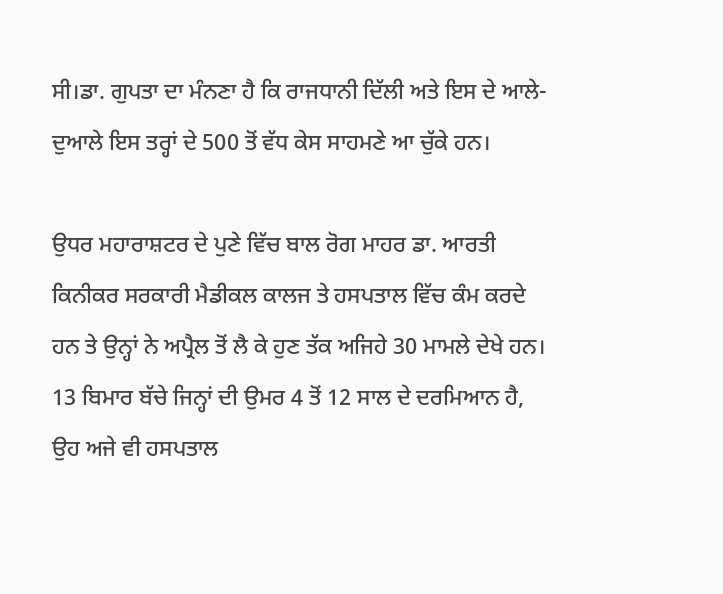ਸੀ।ਡਾ. ਗੁਪਤਾ ਦਾ ਮੰਨਣਾ ਹੈ ਕਿ ਰਾਜਧਾਨੀ ਦਿੱਲੀ ਅਤੇ ਇਸ ਦੇ ਆਲੇ-ਦੁਆਲੇ ਇਸ ਤਰ੍ਹਾਂ ਦੇ 500 ਤੋਂ ਵੱਧ ਕੇਸ ਸਾਹਮਣੇ ਆ ਚੁੱਕੇ ਹਨ।

ਉਧਰ ਮਹਾਰਾਸ਼ਟਰ ਦੇ ਪੁਣੇ ਵਿੱਚ ਬਾਲ ਰੋਗ ਮਾਹਰ ਡਾ. ਆਰਤੀ ਕਿਨੀਕਰ ਸਰਕਾਰੀ ਮੈਡੀਕਲ ਕਾਲਜ ਤੇ ਹਸਪਤਾਲ ਵਿੱਚ ਕੰਮ ਕਰਦੇ ਹਨ ਤੇ ਉਨ੍ਹਾਂ ਨੇ ਅਪ੍ਰੈਲ ਤੋਂ ਲੈ ਕੇ ਹੁਣ ਤੱਕ ਅਜਿਹੇ 30 ਮਾਮਲੇ ਦੇਖੇ ਹਨ। 13 ਬਿਮਾਰ ਬੱਚੇ ਜਿਨ੍ਹਾਂ ਦੀ ਉਮਰ 4 ਤੋਂ 12 ਸਾਲ ਦੇ ਦਰਮਿਆਨ ਹੈ, ਉਹ ਅਜੇ ਵੀ ਹਸਪਤਾਲ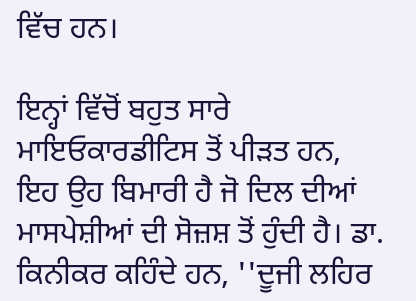ਵਿੱਚ ਹਨ।

ਇਨ੍ਹਾਂ ਵਿੱਚੋਂ ਬਹੁਤ ਸਾਰੇ ਮਾਇਓਕਾਰਡੀਟਿਸ ਤੋਂ ਪੀੜਤ ਹਨ, ਇਹ ਉਹ ਬਿਮਾਰੀ ਹੈ ਜੋ ਦਿਲ ਦੀਆਂ ਮਾਸਪੇਸ਼ੀਆਂ ਦੀ ਸੋਜ਼ਸ਼ ਤੋਂ ਹੁੰਦੀ ਹੈ। ਡਾ. ਕਿਨੀਕਰ ਕਹਿੰਦੇ ਹਨ, ''ਦੂਜੀ ਲਹਿਰ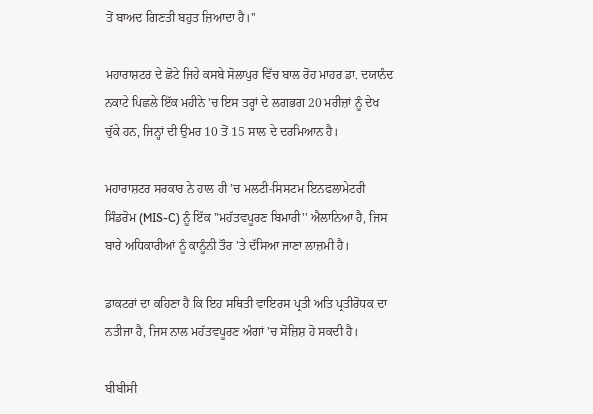ਤੋਂ ਬਾਅਦ ਗਿਣਤੀ ਬਹੁਤ ਜ਼ਿਆਦਾ ਹੈ।''

ਮਹਾਰਾਸ਼ਟਰ ਦੇ ਛੋਟੇ ਜਿਹੇ ਕਸਬੇ ਸੋਲਾਪੁਰ ਵਿੱਚ ਬਾਲ ਰੋਹ ਮਾਹਰ ਡਾ. ਦਯਾਨੰਦ ਨਕਾਟੇ ਪਿਛਲੇ ਇੱਕ ਮਹੀਨੇ 'ਚ ਇਸ ਤਰ੍ਹਾਂ ਦੇ ਲਗਭਗ 20 ਮਰੀਜ਼ਾਂ ਨੂੰ ਦੇਖ ਚੁੱਕੇ ਹਨ, ਜਿਨ੍ਹਾਂ ਦੀ ਉਮਰ 10 ਤੋਂ 15 ਸਾਲ ਦੇ ਦਰਮਿਆਨ ਹੈ।

ਮਹਾਰਾਸ਼ਟਰ ਸਰਕਾਰ ਨੇ ਹਾਲ ਹੀ 'ਚ ਮਲਟੀ-ਸਿਸਟਮ ਇਨਫਲਾਮੇਟਰੀ ਸਿੰਡਰੋਮ (MIS-C) ਨੂੰ ਇੱਕ ''ਮਹੱਤਵਪੂਰਣ ਬਿਮਾਰੀ'' ਐਲਾਨਿਆ ਹੈ, ਜਿਸ ਬਾਰੇ ਅਧਿਕਾਰੀਆਂ ਨੂੰ ਕਾਨੂੰਨੀ ਤੌਰ 'ਤੇ ਦੱਸਿਆ ਜਾਣਾ ਲਾਜ਼ਮੀ ਹੈ।

ਡਾਕਟਰਾਂ ਦਾ ਕਹਿਣਾ ਹੈ ਕਿ ਇਹ ਸਥਿਤੀ ਵਾਇਰਸ ਪ੍ਰਤੀ ਅਤਿ ਪ੍ਰਤੀਰੋਧਕ ਦਾ ਨਤੀਜਾ ਹੈ, ਜਿਸ ਨਾਲ ਮਹੱਤਵਪੂਰਣ ਅੰਗਾਂ 'ਚ ਸੋਜ਼ਿਸ਼ ਹੋ ਸਕਦੀ ਹੈ।

ਬੀਬੀਸੀ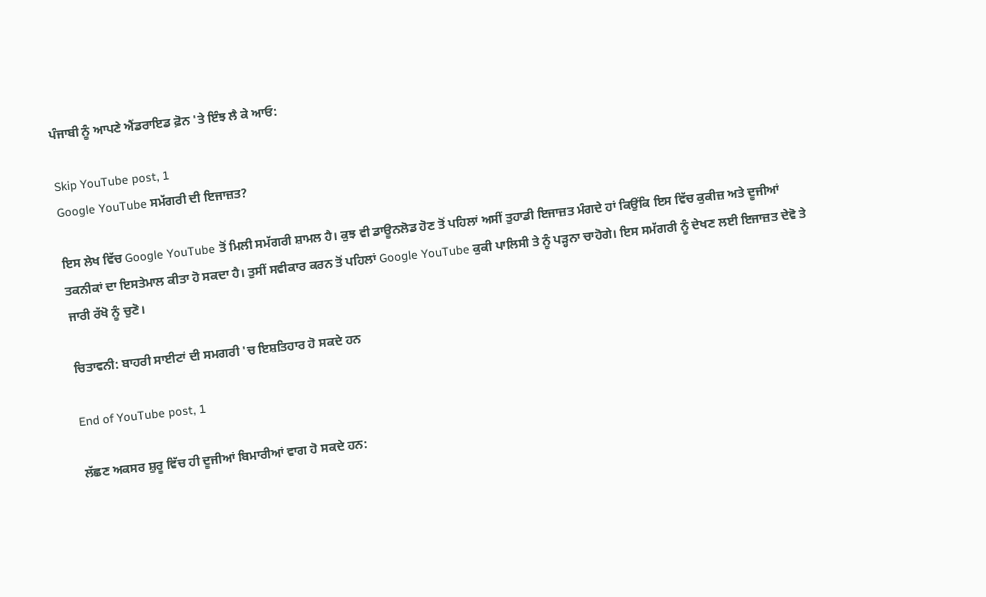ਪੰਜਾਬੀ ਨੂੰ ਆਪਣੇ ਐਂਡਰਾਇਡ ਫ਼ੋਨ 'ਤੇ ਇੰਝ ਲੈ ਕੇ ਆਓ:

Skip YouTube post, 1
Google YouTube ਸਮੱਗਰੀ ਦੀ ਇਜਾਜ਼ਤ?

ਇਸ ਲੇਖ ਵਿੱਚ Google YouTube ਤੋਂ ਮਿਲੀ ਸਮੱਗਰੀ ਸ਼ਾਮਲ ਹੈ। ਕੁਝ ਵੀ ਡਾਊਨਲੋਡ ਹੋਣ ਤੋਂ ਪਹਿਲਾਂ ਅਸੀਂ ਤੁਹਾਡੀ ਇਜਾਜ਼ਤ ਮੰਗਦੇ ਹਾਂ ਕਿਉਂਕਿ ਇਸ ਵਿੱਚ ਕੁਕੀਜ਼ ਅਤੇ ਦੂਜੀਆਂ ਤਕਨੀਕਾਂ ਦਾ ਇਸਤੇਮਾਲ ਕੀਤਾ ਹੋ ਸਕਦਾ ਹੈ। ਤੁਸੀਂ ਸਵੀਕਾਰ ਕਰਨ ਤੋਂ ਪਹਿਲਾਂ Google YouTube ਕੁਕੀ ਪਾਲਿਸੀ ਤੇ ਨੂੰ ਪੜ੍ਹਨਾ ਚਾਹੋਗੇ। ਇਸ ਸਮੱਗਰੀ ਨੂੰ ਦੇਖਣ ਲਈ ਇਜਾਜ਼ਤ ਦੇਵੋ ਤੇ ਜਾਰੀ ਰੱਖੋ ਨੂੰ ਚੁਣੋ।

ਚਿਤਾਵਨੀ: ਬਾਹਰੀ ਸਾਈਟਾਂ ਦੀ ਸਮਗਰੀ 'ਚ ਇਸ਼ਤਿਹਾਰ ਹੋ ਸਕਦੇ ਹਨ

End of YouTube post, 1

ਲੱਛਣ ਅਕਸਰ ਸ਼ੁਰੂ ਵਿੱਚ ਹੀ ਦੂਜੀਆਂ ਬਿਮਾਰੀਆਂ ਵਾਗ ਹੋ ਸਕਦੇ ਹਨ: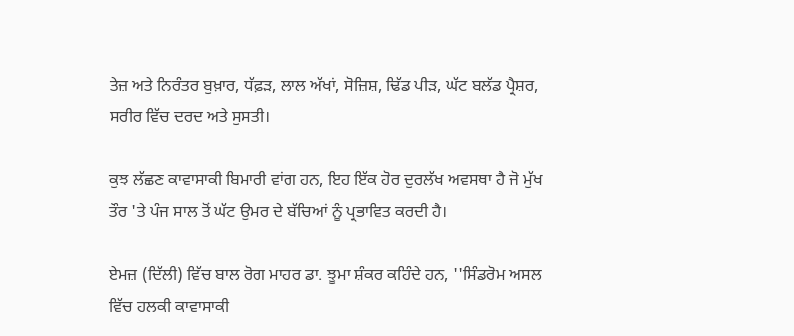ਤੇਜ਼ ਅਤੇ ਨਿਰੰਤਰ ਬੁਖ਼ਾਰ, ਧੱਫ਼ੜ, ਲਾਲ ਅੱਖਾਂ, ਸੋਜ਼ਿਸ਼, ਢਿੱਡ ਪੀੜ, ਘੱਟ ਬਲੱਡ ਪ੍ਰੈਸ਼ਰ, ਸਰੀਰ ਵਿੱਚ ਦਰਦ ਅਤੇ ਸੁਸਤੀ।

ਕੁਝ ਲੱਛਣ ਕਾਵਾਸਾਕੀ ਬਿਮਾਰੀ ਵਾਂਗ ਹਨ, ਇਹ ਇੱਕ ਹੋਰ ਦੁਰਲੱਖ ਅਵਸਥਾ ਹੈ ਜੋ ਮੁੱਖ ਤੌਰ 'ਤੇ ਪੰਜ ਸਾਲ ਤੋਂ ਘੱਟ ਉਮਰ ਦੇ ਬੱਚਿਆਂ ਨੂੰ ਪ੍ਰਭਾਵਿਤ ਕਰਦੀ ਹੈ।

ਏਮਜ਼ (ਦਿੱਲੀ) ਵਿੱਚ ਬਾਲ ਰੋਗ ਮਾਹਰ ਡਾ. ਝੂਮਾ ਸ਼ੰਕਰ ਕਹਿੰਦੇ ਹਨ, ''ਸਿੰਡਰੋਮ ਅਸਲ ਵਿੱਚ ਹਲਕੀ ਕਾਵਾਸਾਕੀ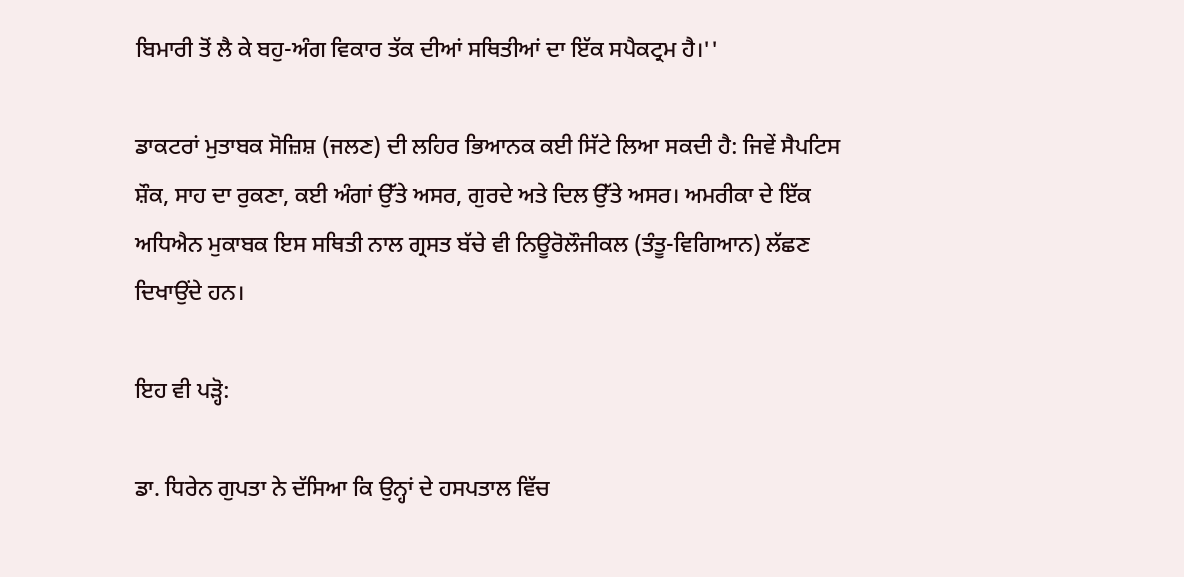ਬਿਮਾਰੀ ਤੋਂ ਲੈ ਕੇ ਬਹੁ-ਅੰਗ ਵਿਕਾਰ ਤੱਕ ਦੀਆਂ ਸਥਿਤੀਆਂ ਦਾ ਇੱਕ ਸਪੈਕਟ੍ਰਮ ਹੈ।''

ਡਾਕਟਰਾਂ ਮੁਤਾਬਕ ਸੋਜ਼ਿਸ਼ (ਜਲਣ) ਦੀ ਲਹਿਰ ਭਿਆਨਕ ਕਈ ਸਿੱਟੇ ਲਿਆ ਸਕਦੀ ਹੈ: ਜਿਵੇਂ ਸੈਪਟਿਸ ਸ਼ੌਕ, ਸਾਹ ਦਾ ਰੁਕਣਾ, ਕਈ ਅੰਗਾਂ ਉੱਤੇ ਅਸਰ, ਗੁਰਦੇ ਅਤੇ ਦਿਲ ਉੱਤੇ ਅਸਰ। ਅਮਰੀਕਾ ਦੇ ਇੱਕ ਅਧਿਐਨ ਮੁਕਾਬਕ ਇਸ ਸਥਿਤੀ ਨਾਲ ਗ੍ਰਸਤ ਬੱਚੇ ਵੀ ਨਿਊਰੋਲੌਜੀਕਲ (ਤੰਤੂ-ਵਿਗਿਆਨ) ਲੱਛਣ ਦਿਖਾਉਂਦੇ ਹਨ।

ਇਹ ਵੀ ਪੜ੍ਹੋ:

ਡਾ. ਧਿਰੇਨ ਗੁਪਤਾ ਨੇ ਦੱਸਿਆ ਕਿ ਉਨ੍ਹਾਂ ਦੇ ਹਸਪਤਾਲ ਵਿੱਚ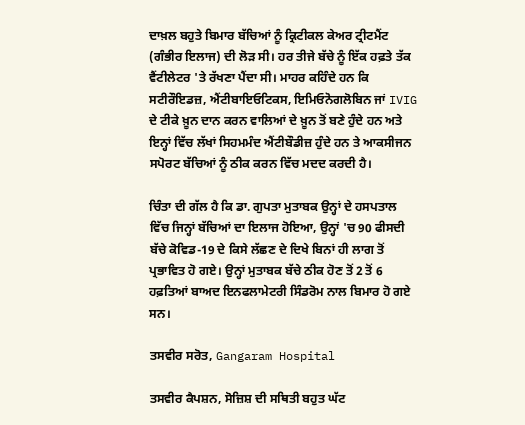ਦਾਖ਼ਲ ਬਹੁਤੇ ਬਿਮਾਰ ਬੱਚਿਆਂ ਨੂੰ ਕ੍ਰਿਟੀਕਲ ਕੇਅਰ ਟ੍ਰੀਟਮੈਂਟ (ਗੰਭੀਰ ਇਲਾਜ) ਦੀ ਲੋੜ ਸੀ। ਹਰ ਤੀਜੇ ਬੱਚੇ ਨੂੰ ਇੱਕ ਹਫ਼ਤੇ ਤੱਕ ਵੈਂਟੀਲੇਟਰ 'ਤੇ ਰੱਖਣਾ ਪੈਂਦਾ ਸੀ। ਮਾਹਰ ਕਹਿੰਦੇ ਹਨ ਕਿ ਸਟੀਰੌਇਡਜ਼, ਐਂਟੀਬਾਇਓਟਿਕਸ, ਇਮਿਓਨੋਗਲੋਬਿਨ ਜਾਂ IVIG ਦੇ ਟੀਕੇ ਖ਼ੂਨ ਦਾਨ ਕਰਨ ਵਾਲਿਆਂ ਦੇ ਖ਼ੂਨ ਤੋਂ ਬਣੇ ਹੁੰਦੇ ਹਨ ਅਤੇ ਇਨ੍ਹਾਂ ਵਿੱਚ ਲੱਖਾਂ ਸਿਹਮਮੰਦ ਐਂਟੀਬੌਡੀਜ਼ ਹੁੰਦੇ ਹਨ ਤੇ ਆਕਸੀਜਨ ਸਪੋਰਟ ਬੱਚਿਆਂ ਨੂੰ ਠੀਕ ਕਰਨ ਵਿੱਚ ਮਦਦ ਕਰਦੀ ਹੈ।

ਚਿੰਤਾ ਦੀ ਗੱਲ ਹੈ ਕਿ ਡਾ. ਗੁਪਤਾ ਮੁਤਾਬਕ ਉਨ੍ਹਾਂ ਦੇ ਹਸਪਤਾਲ ਵਿੱਚ ਜਿਨ੍ਹਾਂ ਬੱਚਿਆਂ ਦਾ ਇਲਾਜ ਹੋਇਆ, ਉਨ੍ਹਾਂ 'ਚ 90 ਫੀਸਦੀ ਬੱਚੇ ਕੋਵਿਡ-19 ਦੇ ਕਿਸੇ ਲੱਛਣ ਦੇ ਦਿਖੇ ਬਿਨਾਂ ਹੀ ਲਾਗ ਤੋਂ ਪ੍ਰਭਾਵਿਤ ਹੋ ਗਏ। ਉਨ੍ਹਾਂ ਮੁਤਾਬਕ ਬੱਚੇ ਠੀਕ ਹੋਣ ਤੋਂ 2 ਤੋਂ 6 ਹਫ਼ਤਿਆਂ ਬਾਅਦ ਇਨਫਲਾਮੇਟਰੀ ਸਿੰਡਰੋਮ ਨਾਲ ਬਿਮਾਰ ਹੋ ਗਏ ਸਨ।

ਤਸਵੀਰ ਸਰੋਤ, Gangaram Hospital

ਤਸਵੀਰ ਕੈਪਸ਼ਨ, ਸੋਜ਼ਿਸ਼ ਦੀ ਸਥਿਤੀ ਬਹੁਤ ਘੱਟ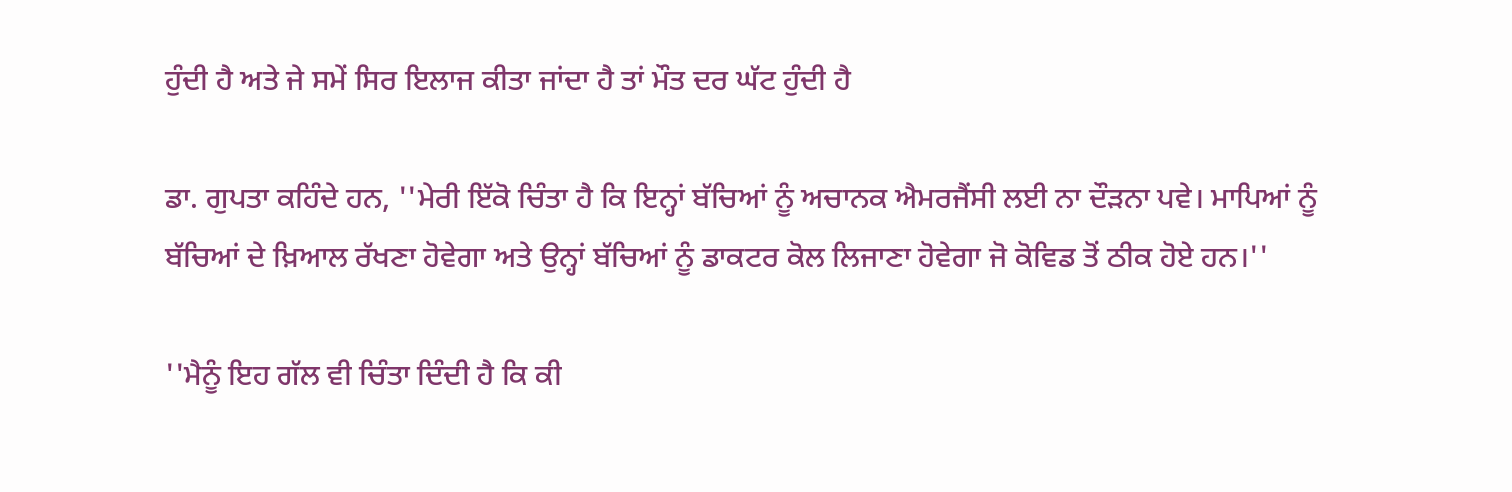ਹੁੰਦੀ ਹੈ ਅਤੇ ਜੇ ਸਮੇਂ ਸਿਰ ਇਲਾਜ ਕੀਤਾ ਜਾਂਦਾ ਹੈ ਤਾਂ ਮੌਤ ਦਰ ਘੱਟ ਹੁੰਦੀ ਹੈ

ਡਾ. ਗੁਪਤਾ ਕਹਿੰਦੇ ਹਨ, ''ਮੇਰੀ ਇੱਕੋ ਚਿੰਤਾ ਹੈ ਕਿ ਇਨ੍ਹਾਂ ਬੱਚਿਆਂ ਨੂੰ ਅਚਾਨਕ ਐਮਰਜੈਂਸੀ ਲਈ ਨਾ ਦੌੜਨਾ ਪਵੇ। ਮਾਪਿਆਂ ਨੂੰ ਬੱਚਿਆਂ ਦੇ ਖ਼ਿਆਲ ਰੱਖਣਾ ਹੋਵੇਗਾ ਅਤੇ ਉਨ੍ਹਾਂ ਬੱਚਿਆਂ ਨੂੰ ਡਾਕਟਰ ਕੋਲ ਲਿਜਾਣਾ ਹੋਵੇਗਾ ਜੋ ਕੋਵਿਡ ਤੋਂ ਠੀਕ ਹੋਏ ਹਨ।''

''ਮੈਨੂੰ ਇਹ ਗੱਲ ਵੀ ਚਿੰਤਾ ਦਿੰਦੀ ਹੈ ਕਿ ਕੀ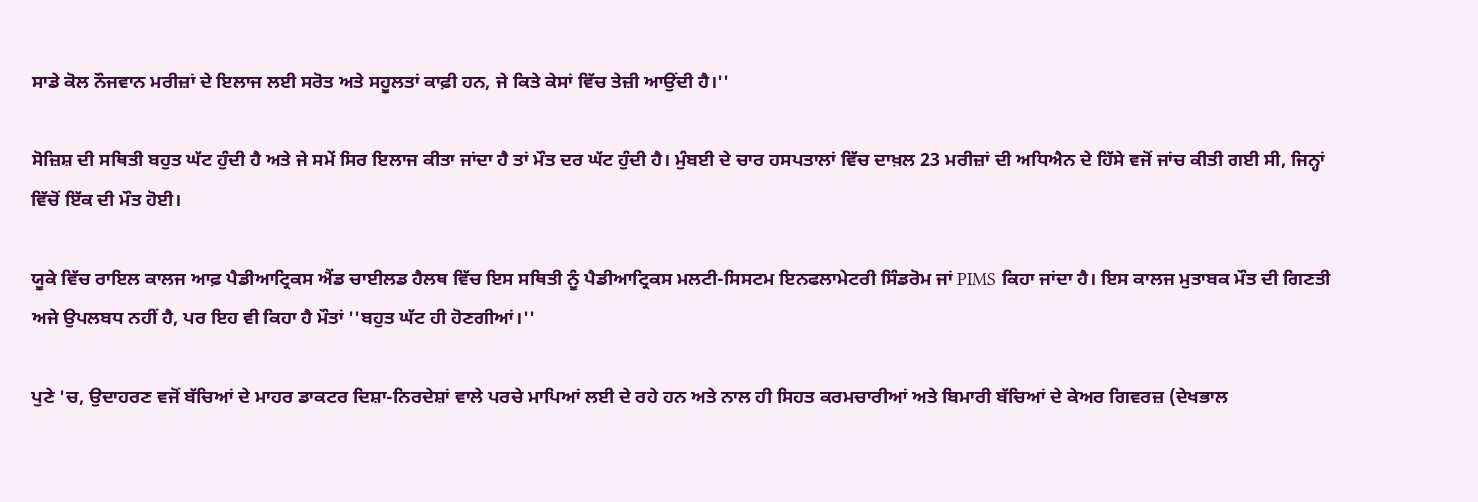ਸਾਡੇ ਕੋਲ ਨੌਜਵਾਨ ਮਰੀਜ਼ਾਂ ਦੇ ਇਲਾਜ ਲਈ ਸਰੋਤ ਅਤੇ ਸਹੂਲਤਾਂ ਕਾਫ਼ੀ ਹਨ, ਜੇ ਕਿਤੇ ਕੇਸਾਂ ਵਿੱਚ ਤੇਜ਼ੀ ਆਉਂਦੀ ਹੈ।''

ਸੋਜ਼ਿਸ਼ ਦੀ ਸਥਿਤੀ ਬਹੁਤ ਘੱਟ ਹੁੰਦੀ ਹੈ ਅਤੇ ਜੇ ਸਮੇਂ ਸਿਰ ਇਲਾਜ ਕੀਤਾ ਜਾਂਦਾ ਹੈ ਤਾਂ ਮੌਤ ਦਰ ਘੱਟ ਹੁੰਦੀ ਹੈ। ਮੁੰਬਈ ਦੇ ਚਾਰ ਹਸਪਤਾਲਾਂ ਵਿੱਚ ਦਾਖ਼ਲ 23 ਮਰੀਜ਼ਾਂ ਦੀ ਅਧਿਐਨ ਦੇ ਹਿੱਸੇ ਵਜੋਂ ਜਾਂਚ ਕੀਤੀ ਗਈ ਸੀ, ਜਿਨ੍ਹਾਂ ਵਿੱਚੋਂ ਇੱਕ ਦੀ ਮੌਤ ਹੋਈ।

ਯੂਕੇ ਵਿੱਚ ਰਾਇਲ ਕਾਲਜ ਆਫ਼ ਪੈਡੀਆਟ੍ਰਿਕਸ ਐਂਡ ਚਾਈਲਡ ਹੈਲਥ ਵਿੱਚ ਇਸ ਸਥਿਤੀ ਨੂੰ ਪੈਡੀਆਟ੍ਰਿਕਸ ਮਲਟੀ-ਸਿਸਟਮ ਇਨਫਲਾਮੇਟਰੀ ਸਿੰਡਰੋਮ ਜਾਂ PIMS ਕਿਹਾ ਜਾਂਦਾ ਹੈ। ਇਸ ਕਾਲਜ ਮੁਤਾਬਕ ਮੌਤ ਦੀ ਗਿਣਤੀ ਅਜੇ ਉਪਲਬਧ ਨਹੀਂ ਹੈ, ਪਰ ਇਹ ਵੀ ਕਿਹਾ ਹੈ ਮੌਤਾਂ ''ਬਹੁਤ ਘੱਟ ਹੀ ਹੋਣਗੀਆਂ।''

ਪੁਣੇ 'ਚ, ਉਦਾਹਰਣ ਵਜੋਂ ਬੱਚਿਆਂ ਦੇ ਮਾਹਰ ਡਾਕਟਰ ਦਿਸ਼ਾ-ਨਿਰਦੇਸ਼ਾਂ ਵਾਲੇ ਪਰਚੇ ਮਾਪਿਆਂ ਲਈ ਦੇ ਰਹੇ ਹਨ ਅਤੇ ਨਾਲ ਹੀ ਸਿਹਤ ਕਰਮਚਾਰੀਆਂ ਅਤੇ ਬਿਮਾਰੀ ਬੱਚਿਆਂ ਦੇ ਕੇਅਰ ਗਿਵਰਜ਼ (ਦੇਖਭਾਲ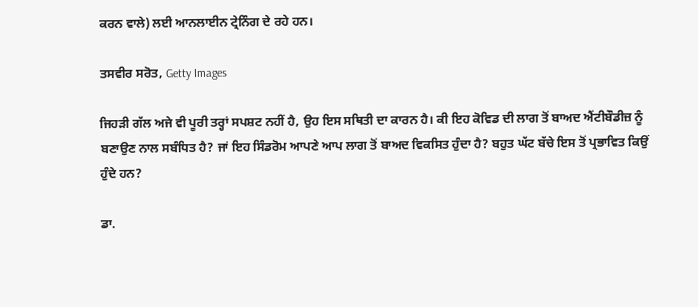ਕਰਨ ਵਾਲੇ) ਲਈ ਆਨਲਾਈਨ ਟ੍ਰੇਨਿੰਗ ਦੇ ਰਹੇ ਹਨ।

ਤਸਵੀਰ ਸਰੋਤ, Getty Images

ਜਿਹੜੀ ਗੱਲ ਅਜੇ ਵੀ ਪੂਰੀ ਤਰ੍ਹਾਂ ਸਪਸ਼ਟ ਨਹੀਂ ਹੈ, ਉਹ ਇਸ ਸਥਿਤੀ ਦਾ ਕਾਰਨ ਹੈ। ਕੀ ਇਹ ਕੋਵਿਡ ਦੀ ਲਾਗ ਤੋਂ ਬਾਅਦ ਐਂਟੀਬੌਡੀਜ਼ ਨੂੰ ਬਣਾਉਣ ਨਾਲ ਸਬੰਧਿਤ ਹੈ? ਜਾਂ ਇਹ ਸਿੰਡਰੋਮ ਆਪਣੇ ਆਪ ਲਾਗ ਤੋਂ ਬਾਅਦ ਵਿਕਸਿਤ ਹੁੰਦਾ ਹੈ? ਬਹੁਤ ਘੱਟ ਬੱਚੇ ਇਸ ਤੋਂ ਪ੍ਰਭਾਵਿਤ ਕਿਉਂ ਹੁੰਦੇ ਹਨ?

ਡਾ.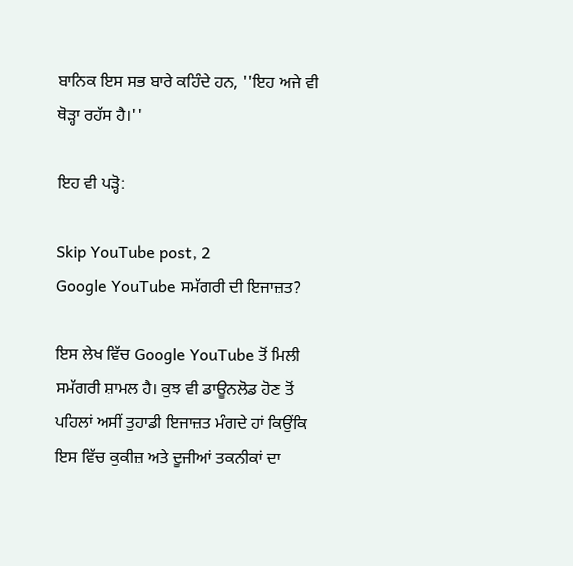ਬਾਨਿਕ ਇਸ ਸਭ ਬਾਰੇ ਕਹਿੰਦੇ ਹਨ, ''ਇਹ ਅਜੇ ਵੀ ਥੋੜ੍ਹਾ ਰਹੱਸ ਹੈ।''

ਇਹ ਵੀ ਪੜ੍ਹੋ:

Skip YouTube post, 2
Google YouTube ਸਮੱਗਰੀ ਦੀ ਇਜਾਜ਼ਤ?

ਇਸ ਲੇਖ ਵਿੱਚ Google YouTube ਤੋਂ ਮਿਲੀ ਸਮੱਗਰੀ ਸ਼ਾਮਲ ਹੈ। ਕੁਝ ਵੀ ਡਾਊਨਲੋਡ ਹੋਣ ਤੋਂ ਪਹਿਲਾਂ ਅਸੀਂ ਤੁਹਾਡੀ ਇਜਾਜ਼ਤ ਮੰਗਦੇ ਹਾਂ ਕਿਉਂਕਿ ਇਸ ਵਿੱਚ ਕੁਕੀਜ਼ ਅਤੇ ਦੂਜੀਆਂ ਤਕਨੀਕਾਂ ਦਾ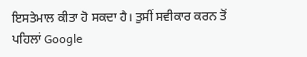ਇਸਤੇਮਾਲ ਕੀਤਾ ਹੋ ਸਕਦਾ ਹੈ। ਤੁਸੀਂ ਸਵੀਕਾਰ ਕਰਨ ਤੋਂ ਪਹਿਲਾਂ Google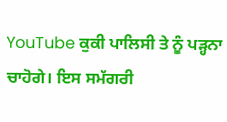YouTube ਕੁਕੀ ਪਾਲਿਸੀ ਤੇ ਨੂੰ ਪੜ੍ਹਨਾ ਚਾਹੋਗੇ। ਇਸ ਸਮੱਗਰੀ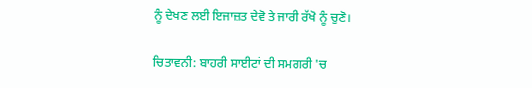ਨੂੰ ਦੇਖਣ ਲਈ ਇਜਾਜ਼ਤ ਦੇਵੋ ਤੇ ਜਾਰੀ ਰੱਖੋ ਨੂੰ ਚੁਣੋ।

ਚਿਤਾਵਨੀ: ਬਾਹਰੀ ਸਾਈਟਾਂ ਦੀ ਸਮਗਰੀ 'ਚ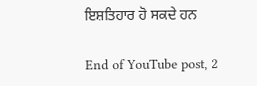ਇਸ਼ਤਿਹਾਰ ਹੋ ਸਕਦੇ ਹਨ

End of YouTube post, 2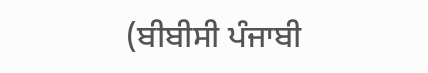(ਬੀਬੀਸੀ ਪੰਜਾਬੀ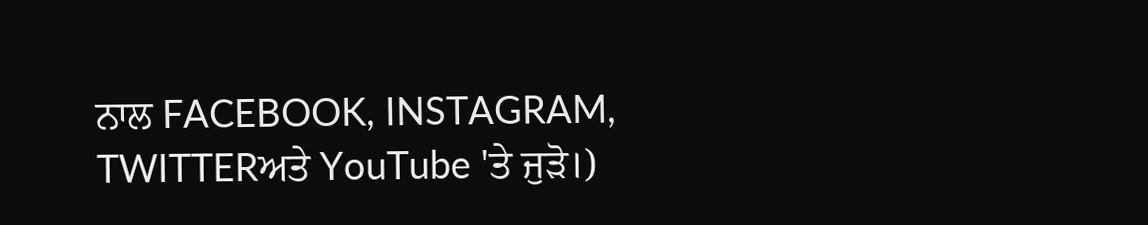ਨਾਲ FACEBOOK, INSTAGRAM, TWITTERਅਤੇ YouTube 'ਤੇ ਜੁੜੋ।)